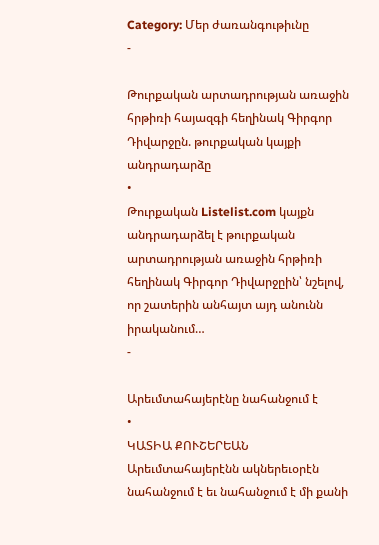Category: Մեր ժառանգութիւնը
-

Թուրքական արտադրության առաջին հրթիռի հայազգի հեղինակ Գիրգոր Դիվարջըն. թուրքական կայքի անդրադարձը
•
Թուրքական Listelist.com կայքն անդրադարձել է թուրքական արտադրության առաջին հրթիռի հեղինակ Գիրգոր Դիվարջըին՝ նշելով, որ շատերին անհայտ այդ անունն իրականում…
-

Արեւմտահայերէնը նահանջում է
•
ԿԱՏԻԱ ՔՈՒՇԵՐԵԱՆ Արեւմտահայերէնն ակներեւօրէն նահանջում է եւ նահանջում է մի քանի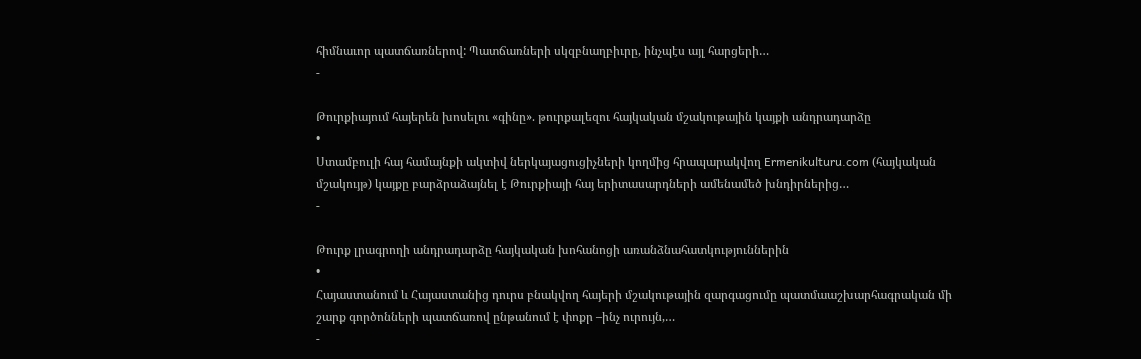հիմնաւոր պատճառներով: Պատճառների սկզբնաղբիւրը, ինչպէս այլ հարցերի…
-

Թուրքիայում հայերեն խոսելու «գինը». թուրքալեզու հայկական մշակութային կայքի անդրադարձը
•
Ստամբուլի հայ համայնքի ակտիվ ներկայացուցիչների կողմից հրապարակվող Ermenikulturu.com (հայկական մշակույթ) կայքը բարձրաձայնել է Թուրքիայի հայ երիտասարդների ամենամեծ խնդիրներից…
-

Թուրք լրագրողի անդրադարձը հայկական խոհանոցի առանձնահատկություններին
•
Հայաստանում և Հայաստանից դուրս բնակվող հայերի մշակութային զարգացումը պատմաաշխարհագրական մի շարք գործոնների պատճառով ընթանում է փոքր –ինչ ուրույն,…
-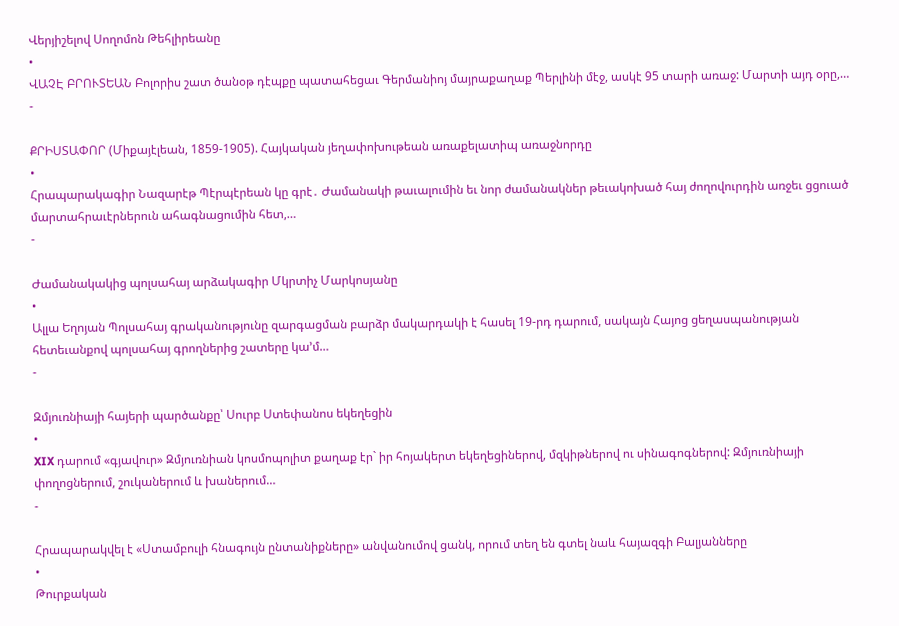Վերյիշելով Սողոմոն Թեհլիրեանը
•
ՎԱՉԷ ԲՐՈՒՏԵԱՆ Բոլորիս շատ ծանօթ դէպքը պատահեցաւ Գերմանիոյ մայրաքաղաք Պերլինի մէջ, ասկէ 95 տարի առաջ: Մարտի այդ օրը,…
-

ՔՐԻՍՏԱՓՈՐ (Միքայէլեան, 1859-1905). Հայկական յեղափոխութեան առաքելատիպ առաջնորդը
•
Հրապարակագիր Նազարէթ Պէրպէրեան կը գրէ․ Ժամանակի թաւալումին եւ նոր ժամանակներ թեւակոխած հայ ժողովուրդին առջեւ ցցուած մարտահրաւէրներուն ահագնացումին հետ,…
-

Ժամանակակից պոլսահայ արձակագիր Մկրտիչ Մարկոսյանը
•
Ալլա Եղոյան Պոլսահայ գրականությունը զարգացման բարձր մակարդակի է հասել 19-րդ դարում, սակայն Հայոց ցեղասպանության հետեւանքով պոլսահայ գրողներից շատերը կա’մ…
-

Զմյուռնիայի հայերի պարծանքը՝ Սուրբ Ստեփանոս եկեղեցին
•
XIX դարում «գյավուր» Զմյուռնիան կոսմոպոլիտ քաղաք էր` իր հոյակերտ եկեղեցիներով, մզկիթներով ու սինագոգներով: Զմյուռնիայի փողոցներում, շուկաներում և խաներում…
-

Հրապարակվել է «Ստամբուլի հնագույն ընտանիքները» անվանումով ցանկ, որում տեղ են գտել նաև հայազգի Բալյանները
•
Թուրքական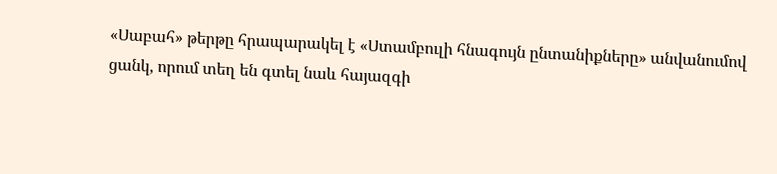«Սաբահ» թերթը հրապարակել է «Ստամբուլի հնագույն ընտանիքները» անվանումով ցանկ, որում տեղ են գտել նաև հայազգի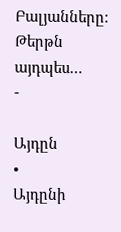Բալյանները: Թերթն այդպես…
-

Այդըն
•
Այդընի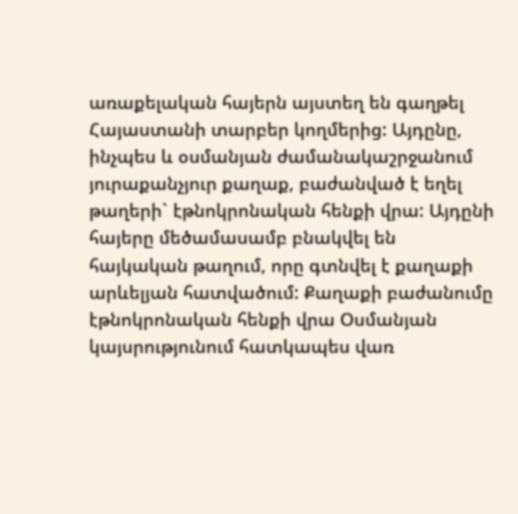առաքելական հայերն այստեղ են գաղթել Հայաստանի տարբեր կողմերից: Այդընը, ինչպես և օսմանյան ժամանակաշրջանում յուրաքանչյուր քաղաք, բաժանված է եղել թաղերի` էթնոկրոնական հենքի վրա: Այդընի հայերը մեծամասամբ բնակվել են հայկական թաղում, որը գտնվել է քաղաքի արևելյան հատվածում: Քաղաքի բաժանումը էթնոկրոնական հենքի վրա Օսմանյան կայսրությունում հատկապես վառ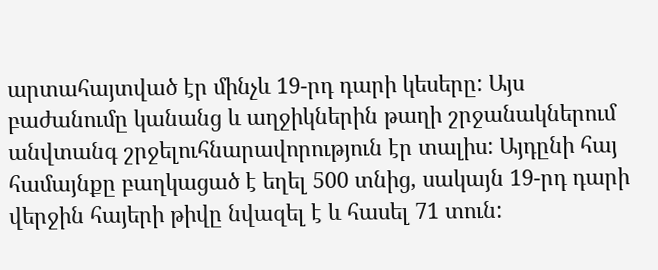արտահայտված էր մինչև 19-րդ դարի կեսերը: Այս բաժանումը կանանց և աղջիկներին թաղի շրջանակներում անվտանգ շրջելուհնարավորություն էր տալիս: Այդընի հայ համայնքը բաղկացած է եղել 500 տնից, սակայն 19-րդ դարի վերջին հայերի թիվը նվազել է և հասել 71 տուն: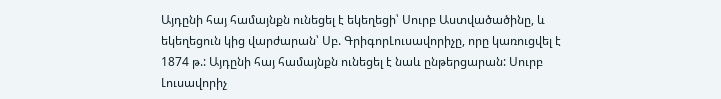Այդընի հայ համայնքն ունեցել է եկեղեցի՝ Սուրբ Աստվածածինը, և եկեղեցուն կից վարժարան՝ Սբ. ԳրիգորԼուսավորիչը, որը կառուցվել է 1874 թ.: Այդընի հայ համայնքն ունեցել է նաև ընթերցարան: Սուրբ Լուսավորիչ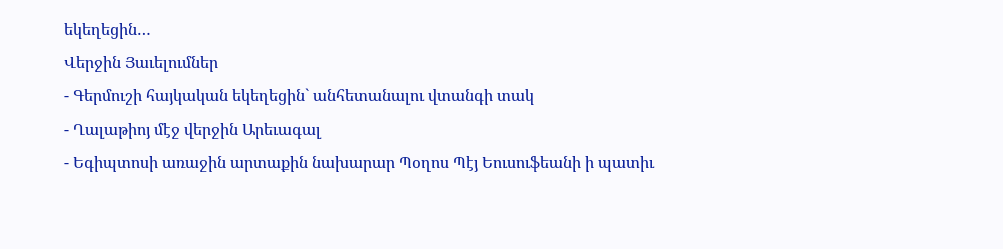եկեղեցին…
Վերջին Յաւելումներ
- Գերմուշի հայկական եկեղեցին` անհետանալու վտանգի տակ
- Ղալաթիոյ մէջ վերջին Արեւագալ
- Եգիպտոսի առաջին արտաքին նախարար Պօղոս Պէյ Եուսուֆեանի ի պատիւ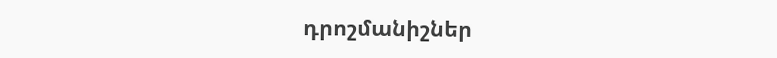դրոշմանիշներ